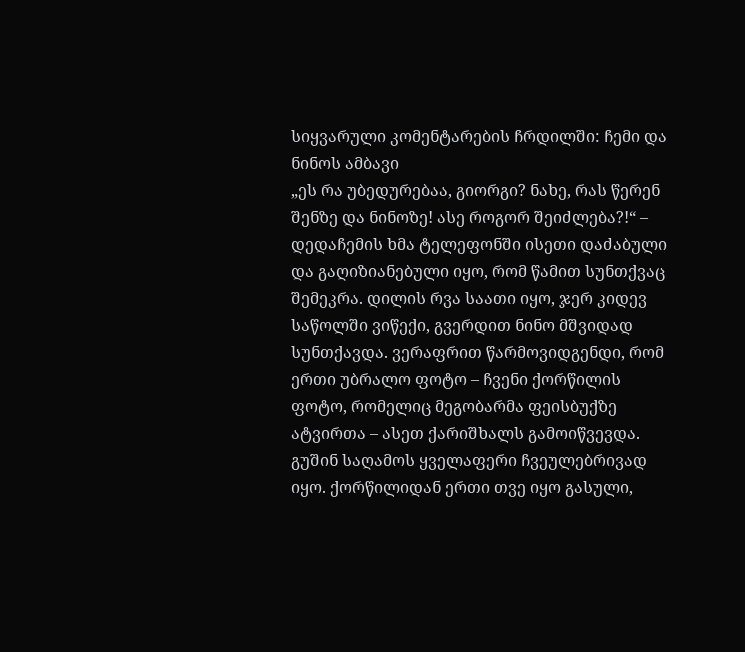სიყვარული კომენტარების ჩრდილში: ჩემი და ნინოს ამბავი
„ეს რა უბედურებაა, გიორგი? ნახე, რას წერენ შენზე და ნინოზე! ასე როგორ შეიძლება?!“ – დედაჩემის ხმა ტელეფონში ისეთი დაძაბული და გაღიზიანებული იყო, რომ წამით სუნთქვაც შემეკრა. დილის რვა საათი იყო, ჯერ კიდევ საწოლში ვიწექი, გვერდით ნინო მშვიდად სუნთქავდა. ვერაფრით წარმოვიდგენდი, რომ ერთი უბრალო ფოტო – ჩვენი ქორწილის ფოტო, რომელიც მეგობარმა ფეისბუქზე ატვირთა – ასეთ ქარიშხალს გამოიწვევდა.
გუშინ საღამოს ყველაფერი ჩვეულებრივად იყო. ქორწილიდან ერთი თვე იყო გასული,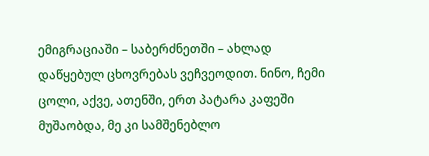ემიგრაციაში – საბერძნეთში – ახლად დაწყებულ ცხოვრებას ვეჩვეოდით. ნინო, ჩემი ცოლი, აქვე, ათენში, ერთ პატარა კაფეში მუშაობდა, მე კი სამშენებლო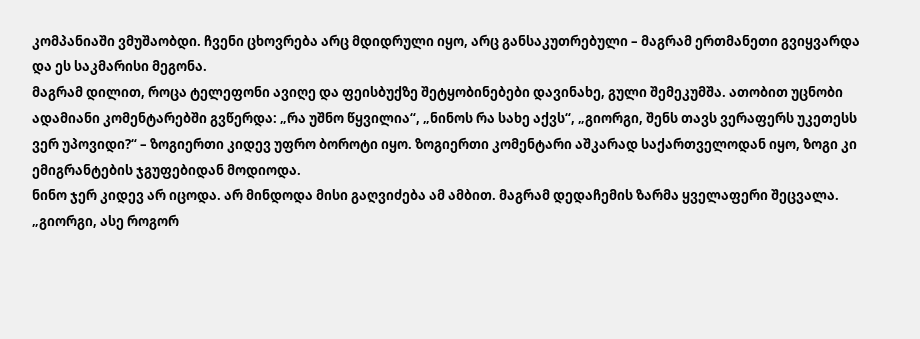კომპანიაში ვმუშაობდი. ჩვენი ცხოვრება არც მდიდრული იყო, არც განსაკუთრებული – მაგრამ ერთმანეთი გვიყვარდა და ეს საკმარისი მეგონა.
მაგრამ დილით, როცა ტელეფონი ავიღე და ფეისბუქზე შეტყობინებები დავინახე, გული შემეკუმშა. ათობით უცნობი ადამიანი კომენტარებში გვწერდა: „რა უშნო წყვილია“, „ნინოს რა სახე აქვს“, „გიორგი, შენს თავს ვერაფერს უკეთესს ვერ უპოვიდი?“ – ზოგიერთი კიდევ უფრო ბოროტი იყო. ზოგიერთი კომენტარი აშკარად საქართველოდან იყო, ზოგი კი ემიგრანტების ჯგუფებიდან მოდიოდა.
ნინო ჯერ კიდევ არ იცოდა. არ მინდოდა მისი გაღვიძება ამ ამბით. მაგრამ დედაჩემის ზარმა ყველაფერი შეცვალა. „გიორგი, ასე როგორ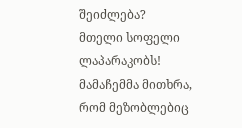შეიძლება? მთელი სოფელი ლაპარაკობს! მამაჩემმა მითხრა, რომ მეზობლებიც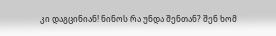კი დაგცინიან! ნინოს რა უნდა შენთან? შენ ხომ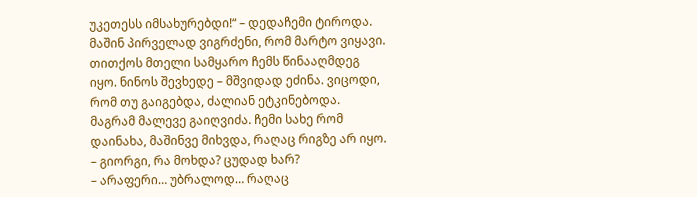უკეთესს იმსახურებდი!“ – დედაჩემი ტიროდა.
მაშინ პირველად ვიგრძენი, რომ მარტო ვიყავი. თითქოს მთელი სამყარო ჩემს წინააღმდეგ იყო. ნინოს შევხედე – მშვიდად ეძინა. ვიცოდი, რომ თუ გაიგებდა, ძალიან ეტკინებოდა.
მაგრამ მალევე გაიღვიძა. ჩემი სახე რომ დაინახა, მაშინვე მიხვდა, რაღაც რიგზე არ იყო.
– გიორგი, რა მოხდა? ცუდად ხარ?
– არაფერი… უბრალოდ… რაღაც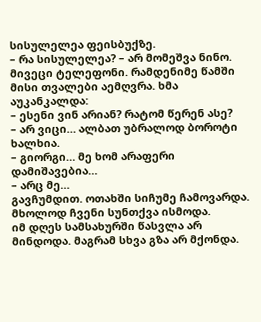სისულელეა ფეისბუქზე.
– რა სისულელეა? – არ მომეშვა ნინო.
მივეცი ტელეფონი. რამდენიმე წამში მისი თვალები აემღვრა. ხმა აუკანკალდა:
– ესენი ვინ არიან? რატომ წერენ ასე?
– არ ვიცი… ალბათ უბრალოდ ბოროტი ხალხია.
– გიორგი… მე ხომ არაფერი დამიშავებია…
– არც მე…
გავჩუმდით. ოთახში სიჩუმე ჩამოვარდა. მხოლოდ ჩვენი სუნთქვა ისმოდა.
იმ დღეს სამსახურში წასვლა არ მინდოდა. მაგრამ სხვა გზა არ მქონდა.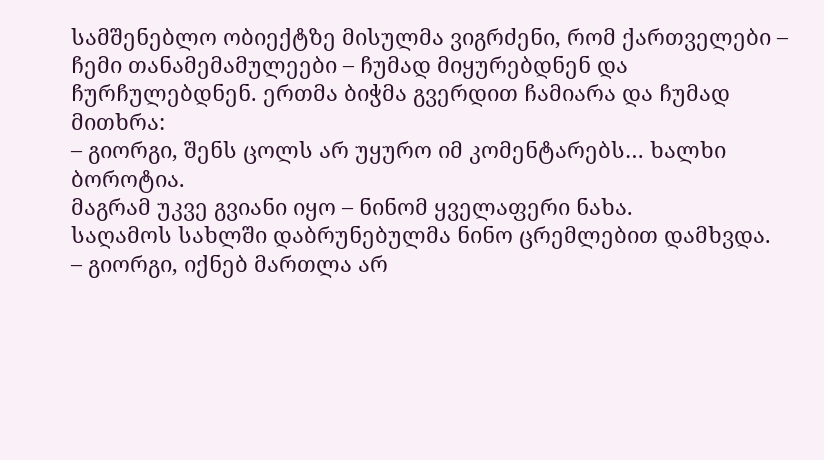სამშენებლო ობიექტზე მისულმა ვიგრძენი, რომ ქართველები – ჩემი თანამემამულეები – ჩუმად მიყურებდნენ და ჩურჩულებდნენ. ერთმა ბიჭმა გვერდით ჩამიარა და ჩუმად მითხრა:
– გიორგი, შენს ცოლს არ უყურო იმ კომენტარებს… ხალხი ბოროტია.
მაგრამ უკვე გვიანი იყო – ნინომ ყველაფერი ნახა.
საღამოს სახლში დაბრუნებულმა ნინო ცრემლებით დამხვდა.
– გიორგი, იქნებ მართლა არ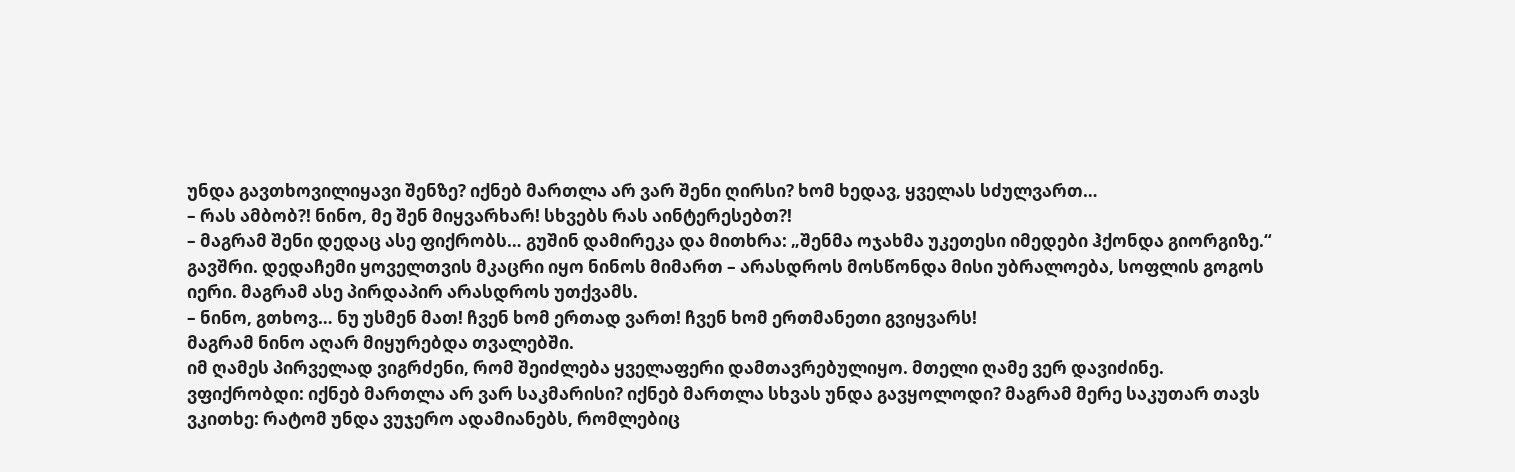უნდა გავთხოვილიყავი შენზე? იქნებ მართლა არ ვარ შენი ღირსი? ხომ ხედავ, ყველას სძულვართ…
– რას ამბობ?! ნინო, მე შენ მიყვარხარ! სხვებს რას აინტერესებთ?!
– მაგრამ შენი დედაც ასე ფიქრობს… გუშინ დამირეკა და მითხრა: „შენმა ოჯახმა უკეთესი იმედები ჰქონდა გიორგიზე.“
გავშრი. დედაჩემი ყოველთვის მკაცრი იყო ნინოს მიმართ – არასდროს მოსწონდა მისი უბრალოება, სოფლის გოგოს იერი. მაგრამ ასე პირდაპირ არასდროს უთქვამს.
– ნინო, გთხოვ… ნუ უსმენ მათ! ჩვენ ხომ ერთად ვართ! ჩვენ ხომ ერთმანეთი გვიყვარს!
მაგრამ ნინო აღარ მიყურებდა თვალებში.
იმ ღამეს პირველად ვიგრძენი, რომ შეიძლება ყველაფერი დამთავრებულიყო. მთელი ღამე ვერ დავიძინე. ვფიქრობდი: იქნებ მართლა არ ვარ საკმარისი? იქნებ მართლა სხვას უნდა გავყოლოდი? მაგრამ მერე საკუთარ თავს ვკითხე: რატომ უნდა ვუჯერო ადამიანებს, რომლებიც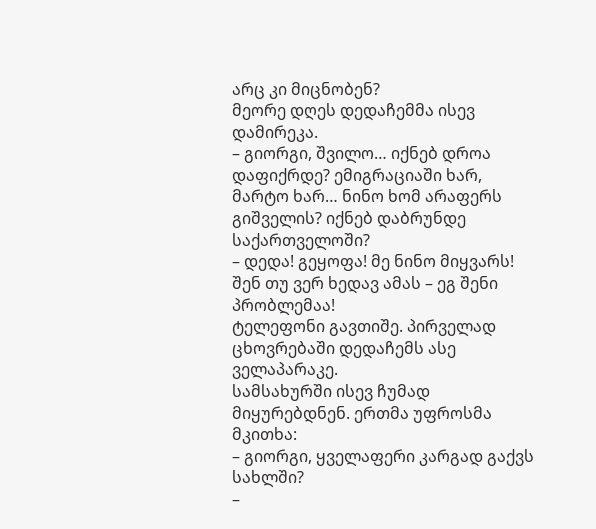არც კი მიცნობენ?
მეორე დღეს დედაჩემმა ისევ დამირეკა.
– გიორგი, შვილო… იქნებ დროა დაფიქრდე? ემიგრაციაში ხარ, მარტო ხარ… ნინო ხომ არაფერს გიშველის? იქნებ დაბრუნდე საქართველოში?
– დედა! გეყოფა! მე ნინო მიყვარს! შენ თუ ვერ ხედავ ამას – ეგ შენი პრობლემაა!
ტელეფონი გავთიშე. პირველად ცხოვრებაში დედაჩემს ასე ველაპარაკე.
სამსახურში ისევ ჩუმად მიყურებდნენ. ერთმა უფროსმა მკითხა:
– გიორგი, ყველაფერი კარგად გაქვს სახლში?
–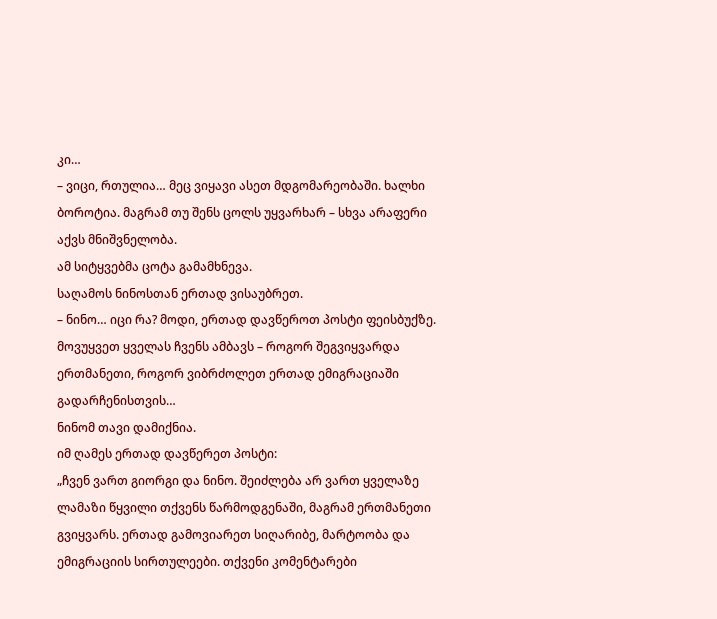კი…
– ვიცი, რთულია… მეც ვიყავი ასეთ მდგომარეობაში. ხალხი ბოროტია. მაგრამ თუ შენს ცოლს უყვარხარ – სხვა არაფერი აქვს მნიშვნელობა.
ამ სიტყვებმა ცოტა გამამხნევა.
საღამოს ნინოსთან ერთად ვისაუბრეთ.
– ნინო… იცი რა? მოდი, ერთად დავწეროთ პოსტი ფეისბუქზე. მოვუყვეთ ყველას ჩვენს ამბავს – როგორ შეგვიყვარდა ერთმანეთი, როგორ ვიბრძოლეთ ერთად ემიგრაციაში გადარჩენისთვის…
ნინომ თავი დამიქნია.
იმ ღამეს ერთად დავწერეთ პოსტი:
„ჩვენ ვართ გიორგი და ნინო. შეიძლება არ ვართ ყველაზე ლამაზი წყვილი თქვენს წარმოდგენაში, მაგრამ ერთმანეთი გვიყვარს. ერთად გამოვიარეთ სიღარიბე, მარტოობა და ემიგრაციის სირთულეები. თქვენი კომენტარები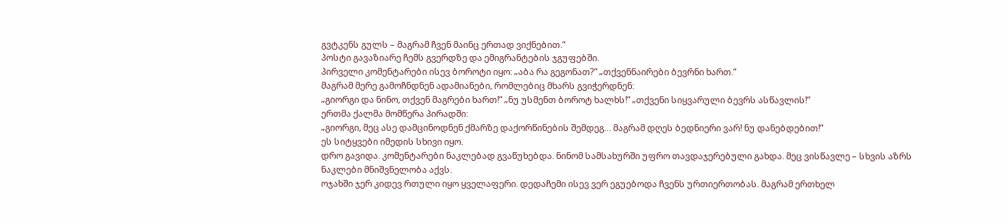გვტკენს გულს – მაგრამ ჩვენ მაინც ერთად ვიქნებით.“
პოსტი გავაზიარე ჩემს გვერდზე და ემიგრანტების ჯგუფებში.
პირველი კომენტარები ისევ ბოროტი იყო: „აბა რა გეგონათ?“ „თქვენნაირები ბევრნი ხართ.“
მაგრამ მერე გამოჩნდნენ ადამიანები, რომლებიც მხარს გვიჭერდნენ:
„გიორგი და ნინო, თქვენ მაგრები ხართ!“ „ნუ უსმენთ ბოროტ ხალხს!“ „თქვენი სიყვარული ბევრს ასწავლის!“
ერთმა ქალმა მომწერა პირადში:
„გიორგი, მეც ასე დამცინოდნენ ქმარზე დაქორწინების შემდეგ… მაგრამ დღეს ბედნიერი ვარ! ნუ დანებდებით!“
ეს სიტყვები იმედის სხივი იყო.
დრო გავიდა. კომენტარები ნაკლებად გვაწუხებდა. ნინომ სამსახურში უფრო თავდაჯერებული გახდა. მეც ვისწავლე – სხვის აზრს ნაკლები მნიშვნელობა აქვს.
ოჯახში ჯერ კიდევ რთული იყო ყველაფერი. დედაჩემი ისევ ვერ ეგუებოდა ჩვენს ურთიერთობას. მაგრამ ერთხელ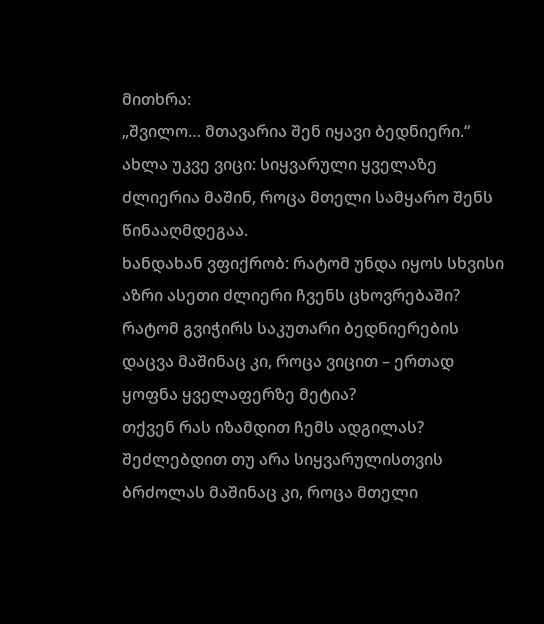მითხრა:
„შვილო… მთავარია შენ იყავი ბედნიერი.“
ახლა უკვე ვიცი: სიყვარული ყველაზე ძლიერია მაშინ, როცა მთელი სამყარო შენს წინააღმდეგაა.
ხანდახან ვფიქრობ: რატომ უნდა იყოს სხვისი აზრი ასეთი ძლიერი ჩვენს ცხოვრებაში? რატომ გვიჭირს საკუთარი ბედნიერების დაცვა მაშინაც კი, როცა ვიცით – ერთად ყოფნა ყველაფერზე მეტია?
თქვენ რას იზამდით ჩემს ადგილას? შეძლებდით თუ არა სიყვარულისთვის ბრძოლას მაშინაც კი, როცა მთელი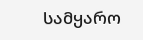სამყარო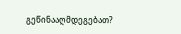გეწინააღმდეგებათ?